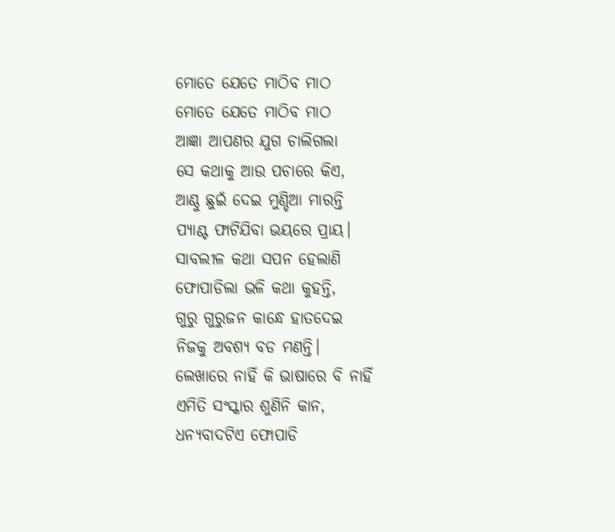ମୋତେ ଯେତେ ମାଠିବ ମାଠ
ମୋତେ ଯେତେ ମାଠିବ ମାଠ
ଆଜ୍ଞା ଆପଣର ଯୁଗ ଚାଲିଗଲା
ସେ କଥାକୁ ଆଉ ପଚାରେ କିଏ,
ଆଣ୍ଠୁ ଛୁଇଁ ଦେଇ ମୁଣ୍ଡିଆ ମାରନ୍ତି
ପ୍ଯାଣ୍ଟ ଫାଟିଯିବା ଭୟରେ ପ୍ରାୟ।
ସାବଲୀଳ କଥା ସପନ ହେଲାଣି
ଫୋପାଡିଲା ଭଳି କଥା କୁହନ୍ତି,
ଗୁରୁ ଗୁରୁଜନ କାନ୍ଧେ ହାତଦେଇ
ନିଜକୁ ଅବଶ୍ଯ ବଡ ମଣନ୍ତି।
ଲେଖାରେ ନାହିଁ କି ଭାଷାରେ ବି ନାହିଁ
ଏମିତି ସଂସ୍କାର ଶୁଣିନି କାନ,
ଧନ୍ୟବାଦଟିଏ ଫୋପାଡି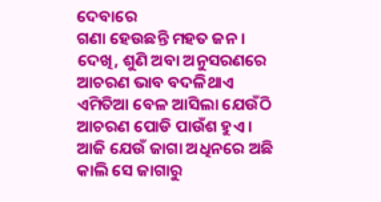ଦେବାରେ
ଗଣା ହେଉଛନ୍ତି ମହତ ଜନ ।
ଦେଖି, ଶୁଣି ଅବା ଅନୁସରଣରେ
ଆଚରଣ ଭାବ ବଦଳିଥାଏ
ଏମିତିଆ ବେଳ ଆସିଲା ଯେଉଁଠି
ଆଚରଣ ପୋଡି ପାଉଁଶ ହୁଏ ।
ଆଜି ଯେଉଁ ଜାଗା ଅଧିନରେ ଅଛି
କାଲି ସେ ଜାଗାରୁ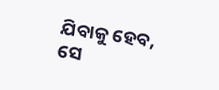ଯିବାକୁ ହେବ,
ସେ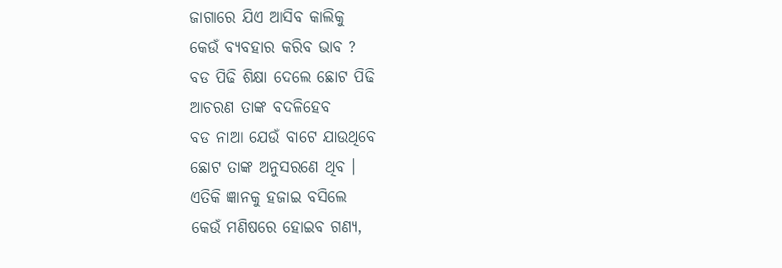ଜାଗାରେ ଯିଏ ଆସିବ କାଲିକୁ
କେଉଁ ବ୍ଯବହାର କରିବ ଭାବ ?
ବଡ ପିଢି ଶିକ୍ଷା ଦେଲେ ଛୋଟ ପିଢି
ଆଚରଣ ତାଙ୍କ ବଦଳିହେବ
ବଡ ନାଆ ଯେଉଁ ବାଟେ ଯାଉଥିବେ
ଛୋଟ ତାଙ୍କ ଅନୁସରଣେ ଥିବ ।
ଏତିକି ଜ୍ଞାନକୁ ହଜାଇ ବସିଲେ
କେଉଁ ମଣିଷରେ ହୋଇବ ଗଣ୍ୟ,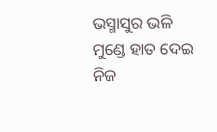ଭସ୍ମାସୁର ଭଳି ମୁଣ୍ଡେ ହାତ ଦେଇ
ନିଜ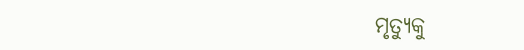ମୃତ୍ଯୁକୁ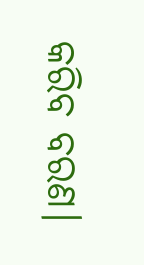କରିବ ବରଣ।